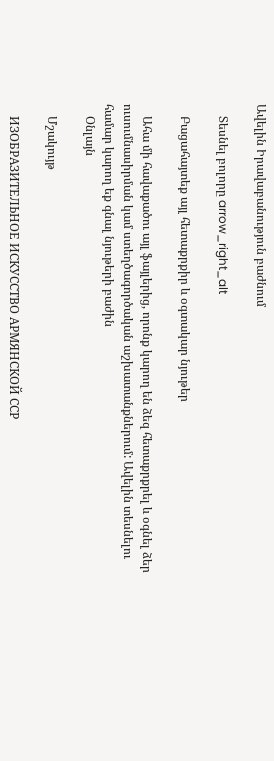Ավելին Իրավաբանություն բաժնում

    Տեսնել բոլորը arrow_right_alt

    Բացահայտեք այլ հետաքրքիր և օգտակար նյութեր

    Ահա մի հավաքածու այլ ֆայլերից, որոնք կարող են ձեզ հետաքրքրել և օգնել ձեր ուսումնասիրման կամ ստեղծագործական աշխատանքներում: Ավելին տեսնելու համար կարող եք գնալ նյութերի բաժին
    Օնլայն

    Մշակույթ

    ИЗОБРАЗИТЕЛЬНОЕ ИСКУССТВО АРМЯНСКОЙ ССР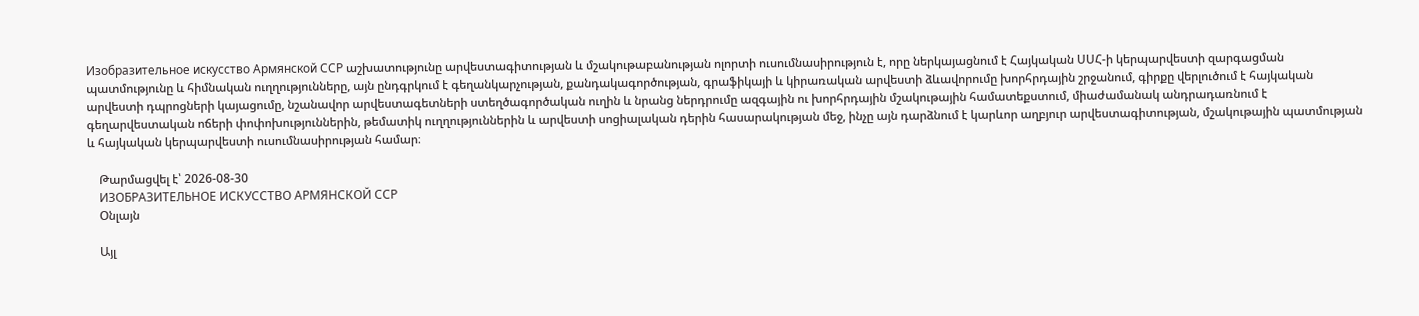Изобразительное искусство Армянской ССР աշխատությունը արվեստագիտության և մշակութաբանության ոլորտի ուսումնասիրություն է, որը ներկայացնում է Հայկական ՍՍՀ-ի կերպարվեստի զարգացման պատմությունը և հիմնական ուղղությունները, այն ընդգրկում է գեղանկարչության, քանդակագործության, գրաֆիկայի և կիրառական արվեստի ձևավորումը խորհրդային շրջանում, գիրքը վերլուծում է հայկական արվեստի դպրոցների կայացումը, նշանավոր արվեստագետների ստեղծագործական ուղին և նրանց ներդրումը ազգային ու խորհրդային մշակութային համատեքստում, միաժամանակ անդրադառնում է գեղարվեստական ոճերի փոփոխություններին, թեմատիկ ուղղություններին և արվեստի սոցիալական դերին հասարակության մեջ, ինչը այն դարձնում է կարևոր աղբյուր արվեստագիտության, մշակութային պատմության և հայկական կերպարվեստի ուսումնասիրության համար։

    Թարմացվել է՝ 2026-08-30
    ИЗОБРАЗИТЕЛЬНОЕ ИСКУССТВО АРМЯНСКОЙ ССР
    Օնլայն

    Այլ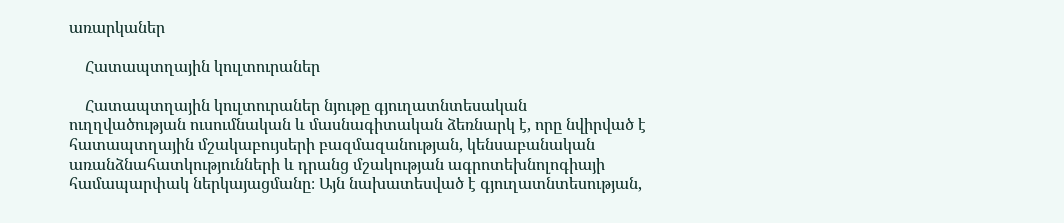առարկաներ

    Հատապտղային կուլտուրաներ

    Հատապտղային կուլտուրաներ նյութը գյուղատնտեսական ուղղվածության ուսումնական և մասնագիտական ձեռնարկ է, որը նվիրված է հատապտղային մշակաբույսերի բազմազանության, կենսաբանական առանձնահատկությունների և դրանց մշակության ագրոտեխնոլոգիայի համապարփակ ներկայացմանը։ Այն նախատեսված է գյուղատնտեսության,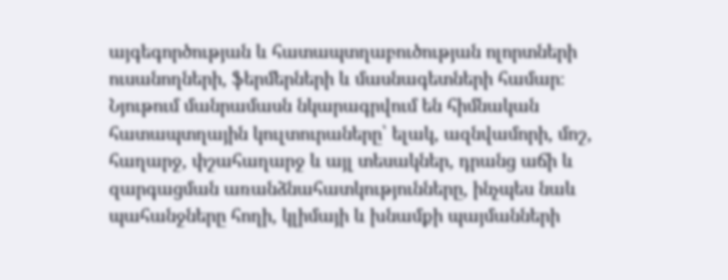այգեգործության և հատապտղաբուծության ոլորտների ուսանողների, ֆերմերների և մասնագետների համար։ Նյութում մանրամասն նկարագրվում են հիմնական հատապտղային կուլտուրաները՝ ելակ, ազնվամորի, մոշ, հաղարջ, փշահաղարջ և այլ տեսակներ, դրանց աճի և զարգացման առանձնահատկությունները, ինչպես նաև պահանջները հողի, կլիմայի և խնամքի պայմանների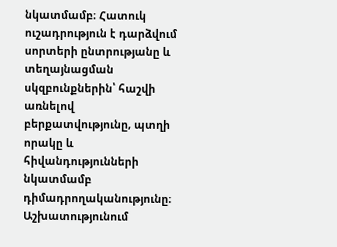նկատմամբ։ Հատուկ ուշադրություն է դարձվում սորտերի ընտրությանը և տեղայնացման սկզբունքներին՝ հաշվի առնելով բերքատվությունը, պտղի որակը և հիվանդությունների նկատմամբ դիմադրողականությունը։ Աշխատությունում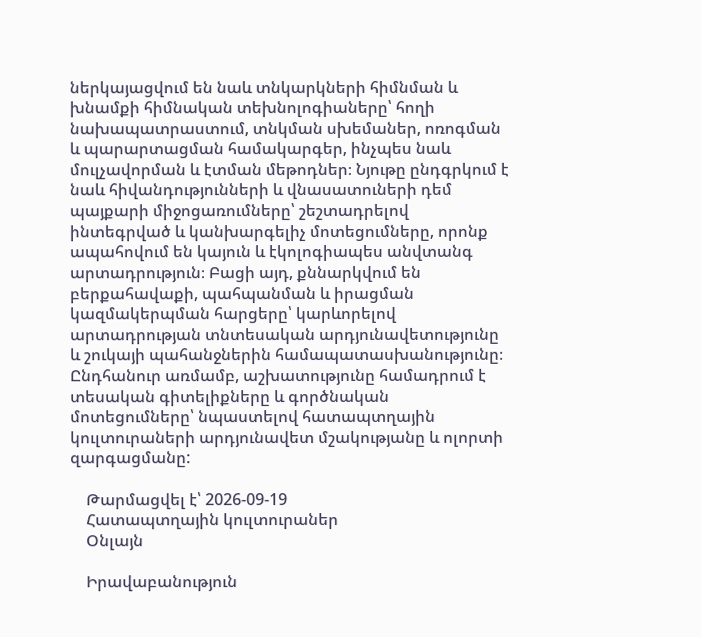ներկայացվում են նաև տնկարկների հիմնման և խնամքի հիմնական տեխնոլոգիաները՝ հողի նախապատրաստում, տնկման սխեմաներ, ոռոգման և պարարտացման համակարգեր, ինչպես նաև մուլչավորման և էտման մեթոդներ։ Նյութը ընդգրկում է նաև հիվանդությունների և վնասատուների դեմ պայքարի միջոցառումները՝ շեշտադրելով ինտեգրված և կանխարգելիչ մոտեցումները, որոնք ապահովում են կայուն և էկոլոգիապես անվտանգ արտադրություն։ Բացի այդ, քննարկվում են բերքահավաքի, պահպանման և իրացման կազմակերպման հարցերը՝ կարևորելով արտադրության տնտեսական արդյունավետությունը և շուկայի պահանջներին համապատասխանությունը։ Ընդհանուր առմամբ, աշխատությունը համադրում է տեսական գիտելիքները և գործնական մոտեցումները՝ նպաստելով հատապտղային կուլտուրաների արդյունավետ մշակությանը և ոլորտի զարգացմանը:

    Թարմացվել է՝ 2026-09-19
    Հատապտղային կուլտուրաներ
    Օնլայն

    Իրավաբանություն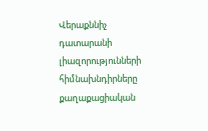Վերաքննիչ դատարանի լիազորությունների հիմնախնդիրները քաղաքացիական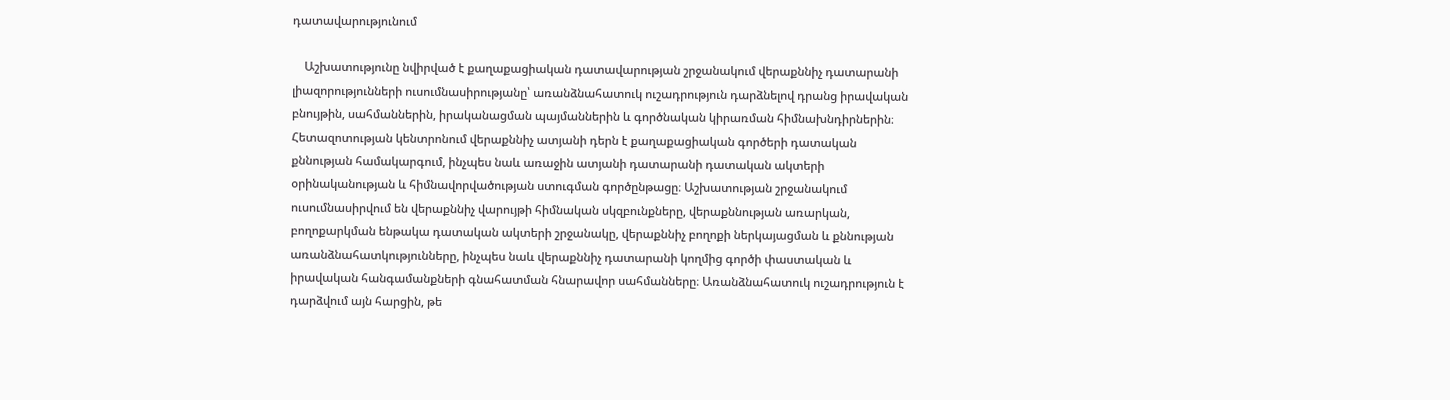դատավարությունում

    Աշխատությունը նվիրված է քաղաքացիական դատավարության շրջանակում վերաքննիչ դատարանի լիազորությունների ուսումնասիրությանը՝ առանձնահատուկ ուշադրություն դարձնելով դրանց իրավական բնույթին, սահմաններին, իրականացման պայմաններին և գործնական կիրառման հիմնախնդիրներին։ Հետազոտության կենտրոնում վերաքննիչ ատյանի դերն է քաղաքացիական գործերի դատական քննության համակարգում, ինչպես նաև առաջին ատյանի դատարանի դատական ակտերի օրինականության և հիմնավորվածության ստուգման գործընթացը։ Աշխատության շրջանակում ուսումնասիրվում են վերաքննիչ վարույթի հիմնական սկզբունքները, վերաքննության առարկան, բողոքարկման ենթակա դատական ակտերի շրջանակը, վերաքննիչ բողոքի ներկայացման և քննության առանձնահատկությունները, ինչպես նաև վերաքննիչ դատարանի կողմից գործի փաստական և իրավական հանգամանքների գնահատման հնարավոր սահմանները։ Առանձնահատուկ ուշադրություն է դարձվում այն հարցին, թե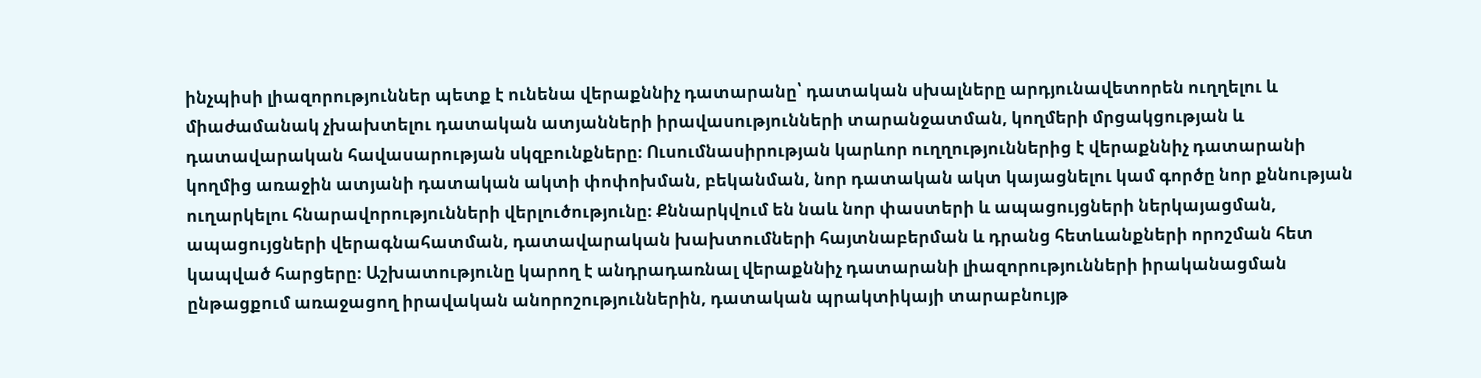ինչպիսի լիազորություններ պետք է ունենա վերաքննիչ դատարանը՝ դատական սխալները արդյունավետորեն ուղղելու և միաժամանակ չխախտելու դատական ատյանների իրավասությունների տարանջատման, կողմերի մրցակցության և դատավարական հավասարության սկզբունքները։ Ուսումնասիրության կարևոր ուղղություններից է վերաքննիչ դատարանի կողմից առաջին ատյանի դատական ակտի փոփոխման, բեկանման, նոր դատական ակտ կայացնելու կամ գործը նոր քննության ուղարկելու հնարավորությունների վերլուծությունը։ Քննարկվում են նաև նոր փաստերի և ապացույցների ներկայացման, ապացույցների վերագնահատման, դատավարական խախտումների հայտնաբերման և դրանց հետևանքների որոշման հետ կապված հարցերը։ Աշխատությունը կարող է անդրադառնալ վերաքննիչ դատարանի լիազորությունների իրականացման ընթացքում առաջացող իրավական անորոշություններին, դատական պրակտիկայի տարաբնույթ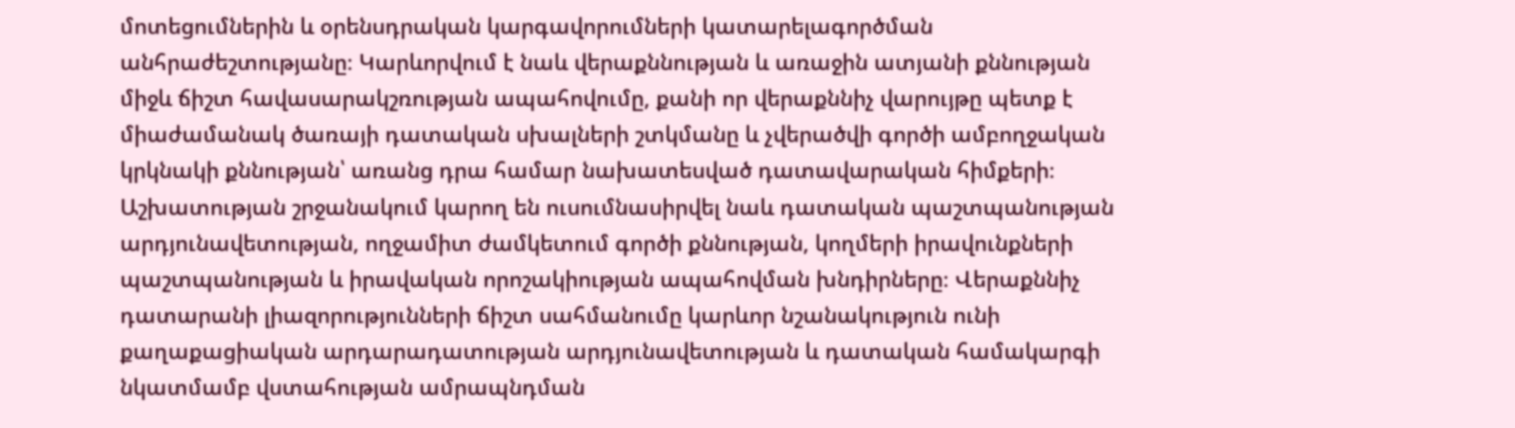մոտեցումներին և օրենսդրական կարգավորումների կատարելագործման անհրաժեշտությանը։ Կարևորվում է նաև վերաքննության և առաջին ատյանի քննության միջև ճիշտ հավասարակշռության ապահովումը, քանի որ վերաքննիչ վարույթը պետք է միաժամանակ ծառայի դատական սխալների շտկմանը և չվերածվի գործի ամբողջական կրկնակի քննության՝ առանց դրա համար նախատեսված դատավարական հիմքերի։ Աշխատության շրջանակում կարող են ուսումնասիրվել նաև դատական պաշտպանության արդյունավետության, ողջամիտ ժամկետում գործի քննության, կողմերի իրավունքների պաշտպանության և իրավական որոշակիության ապահովման խնդիրները։ Վերաքննիչ դատարանի լիազորությունների ճիշտ սահմանումը կարևոր նշանակություն ունի քաղաքացիական արդարադատության արդյունավետության և դատական համակարգի նկատմամբ վստահության ամրապնդման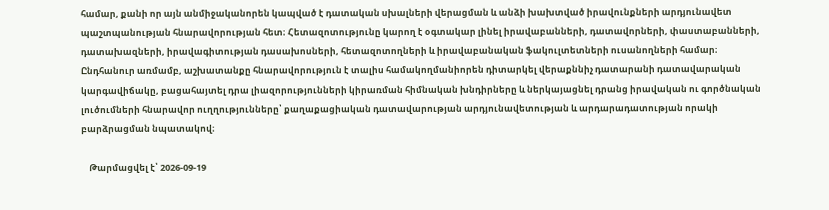համար, քանի որ այն անմիջականորեն կապված է դատական սխալների վերացման և անձի խախտված իրավունքների արդյունավետ պաշտպանության հնարավորության հետ։ Հետազոտությունը կարող է օգտակար լինել իրավաբանների, դատավորների, փաստաբանների, դատախազների, իրավագիտության դասախոսների, հետազոտողների և իրավաբանական ֆակուլտետների ուսանողների համար։ Ընդհանուր առմամբ, աշխատանքը հնարավորություն է տալիս համակողմանիորեն դիտարկել վերաքննիչ դատարանի դատավարական կարգավիճակը, բացահայտել դրա լիազորությունների կիրառման հիմնական խնդիրները և ներկայացնել դրանց իրավական ու գործնական լուծումների հնարավոր ուղղությունները՝ քաղաքացիական դատավարության արդյունավետության և արդարադատության որակի բարձրացման նպատակով։

    Թարմացվել է՝ 2026-09-19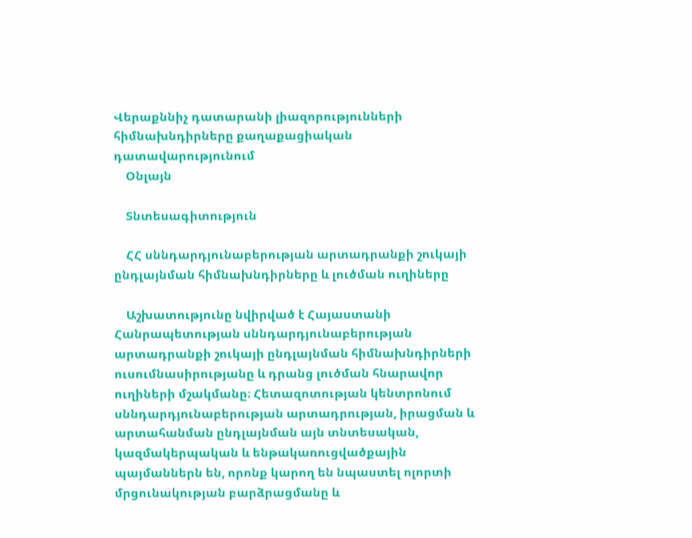Վերաքննիչ դատարանի լիազորությունների հիմնախնդիրները քաղաքացիական դատավարությունում
    Օնլայն

    Տնտեսագիտություն

    ՀՀ սննդարդյունաբերության արտադրանքի շուկայի ընդլայնման հիմնախնդիրները և լուծման ուղիները

    Աշխատությունը նվիրված է Հայաստանի Հանրապետության սննդարդյունաբերության արտադրանքի շուկայի ընդլայնման հիմնախնդիրների ուսումնասիրությանը և դրանց լուծման հնարավոր ուղիների մշակմանը։ Հետազոտության կենտրոնում սննդարդյունաբերության արտադրության, իրացման և արտահանման ընդլայնման այն տնտեսական, կազմակերպական և ենթակառուցվածքային պայմաններն են, որոնք կարող են նպաստել ոլորտի մրցունակության բարձրացմանը և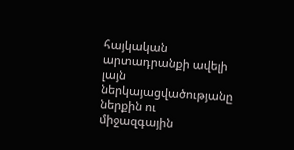հայկական արտադրանքի ավելի լայն ներկայացվածությանը ներքին ու միջազգային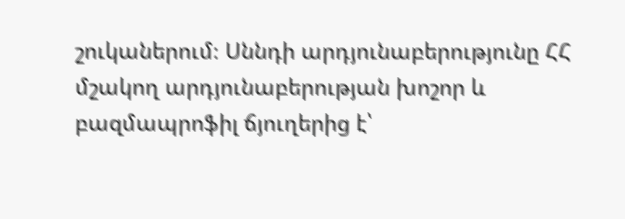շուկաներում։ Սննդի արդյունաբերությունը ՀՀ մշակող արդյունաբերության խոշոր և բազմապրոֆիլ ճյուղերից է՝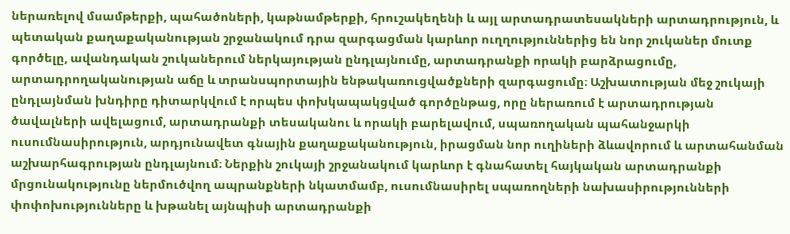ներառելով մսամթերքի, պահածոների, կաթնամթերքի, հրուշակեղենի և այլ արտադրատեսակների արտադրություն, և պետական քաղաքականության շրջանակում դրա զարգացման կարևոր ուղղություններից են նոր շուկաներ մուտք գործելը, ավանդական շուկաներում ներկայության ընդլայնումը, արտադրանքի որակի բարձրացումը, արտադրողականության աճը և տրանսպորտային ենթակառուցվածքների զարգացումը։ Աշխատության մեջ շուկայի ընդլայնման խնդիրը դիտարկվում է որպես փոխկապակցված գործընթաց, որը ներառում է արտադրության ծավալների ավելացում, արտադրանքի տեսականու և որակի բարելավում, սպառողական պահանջարկի ուսումնասիրություն, արդյունավետ գնային քաղաքականություն, իրացման նոր ուղիների ձևավորում և արտահանման աշխարհագրության ընդլայնում։ Ներքին շուկայի շրջանակում կարևոր է գնահատել հայկական արտադրանքի մրցունակությունը ներմուծվող ապրանքների նկատմամբ, ուսումնասիրել սպառողների նախասիրությունների փոփոխությունները և խթանել այնպիսի արտադրանքի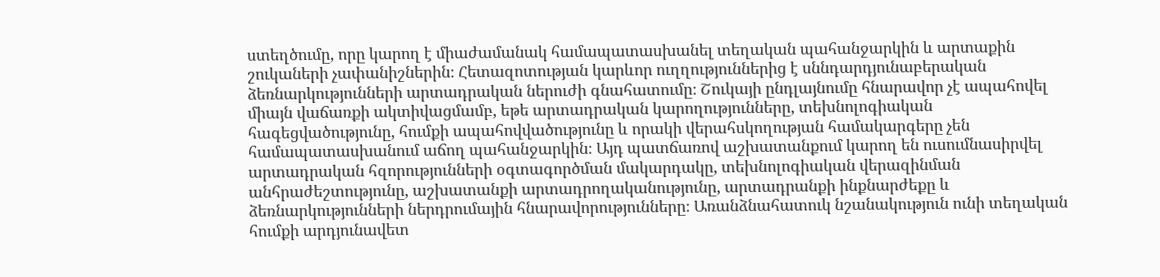ստեղծումը, որը կարող է միաժամանակ համապատասխանել տեղական պահանջարկին և արտաքին շուկաների չափանիշներին։ Հետազոտության կարևոր ուղղություններից է սննդարդյունաբերական ձեռնարկությունների արտադրական ներուժի գնահատումը։ Շուկայի ընդլայնումը հնարավոր չէ ապահովել միայն վաճառքի ակտիվացմամբ, եթե արտադրական կարողությունները, տեխնոլոգիական հագեցվածությունը, հումքի ապահովվածությունը և որակի վերահսկողության համակարգերը չեն համապատասխանում աճող պահանջարկին։ Այդ պատճառով աշխատանքում կարող են ուսումնասիրվել արտադրական հզորությունների օգտագործման մակարդակը, տեխնոլոգիական վերազինման անհրաժեշտությունը, աշխատանքի արտադրողականությունը, արտադրանքի ինքնարժեքը և ձեռնարկությունների ներդրումային հնարավորությունները։ Առանձնահատուկ նշանակություն ունի տեղական հումքի արդյունավետ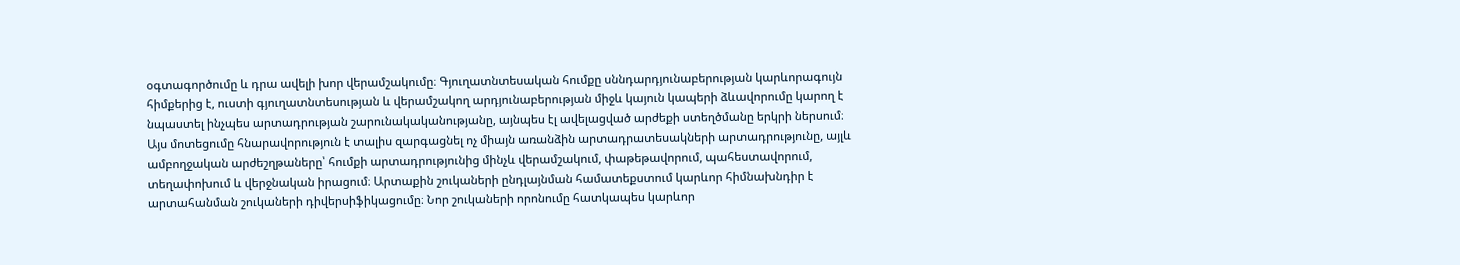օգտագործումը և դրա ավելի խոր վերամշակումը։ Գյուղատնտեսական հումքը սննդարդյունաբերության կարևորագույն հիմքերից է, ուստի գյուղատնտեսության և վերամշակող արդյունաբերության միջև կայուն կապերի ձևավորումը կարող է նպաստել ինչպես արտադրության շարունակականությանը, այնպես էլ ավելացված արժեքի ստեղծմանը երկրի ներսում։ Այս մոտեցումը հնարավորություն է տալիս զարգացնել ոչ միայն առանձին արտադրատեսակների արտադրությունը, այլև ամբողջական արժեշղթաները՝ հումքի արտադրությունից մինչև վերամշակում, փաթեթավորում, պահեստավորում, տեղափոխում և վերջնական իրացում։ Արտաքին շուկաների ընդլայնման համատեքստում կարևոր հիմնախնդիր է արտահանման շուկաների դիվերսիֆիկացումը։ Նոր շուկաների որոնումը հատկապես կարևոր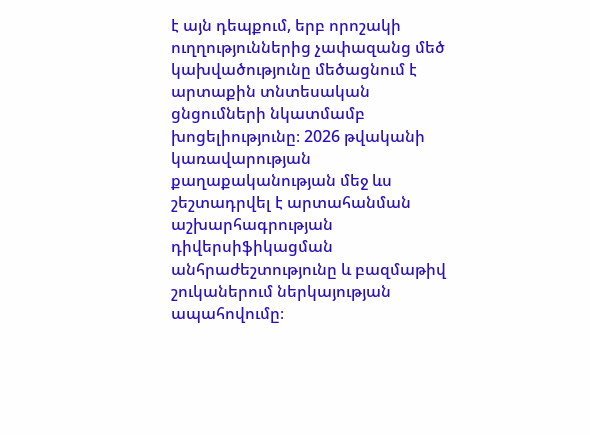է այն դեպքում, երբ որոշակի ուղղություններից չափազանց մեծ կախվածությունը մեծացնում է արտաքին տնտեսական ցնցումների նկատմամբ խոցելիությունը։ 2026 թվականի կառավարության քաղաքականության մեջ ևս շեշտադրվել է արտահանման աշխարհագրության դիվերսիֆիկացման անհրաժեշտությունը և բազմաթիվ շուկաներում ներկայության ապահովումը։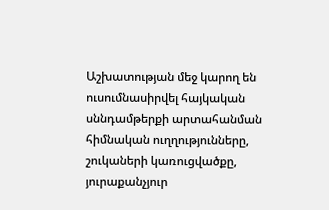Աշխատության մեջ կարող են ուսումնասիրվել հայկական սննդամթերքի արտահանման հիմնական ուղղությունները, շուկաների կառուցվածքը, յուրաքանչյուր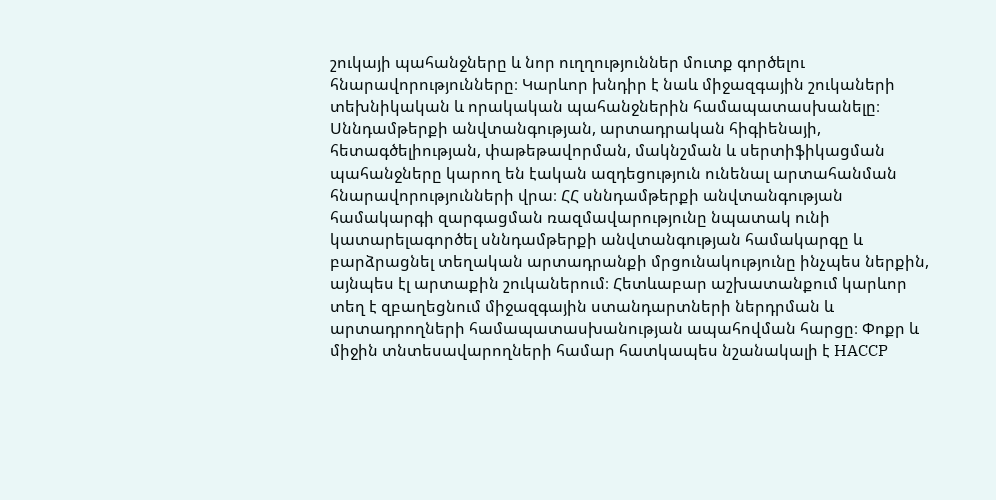շուկայի պահանջները և նոր ուղղություններ մուտք գործելու հնարավորությունները։ Կարևոր խնդիր է նաև միջազգային շուկաների տեխնիկական և որակական պահանջներին համապատասխանելը։ Սննդամթերքի անվտանգության, արտադրական հիգիենայի, հետագծելիության, փաթեթավորման, մակնշման և սերտիֆիկացման պահանջները կարող են էական ազդեցություն ունենալ արտահանման հնարավորությունների վրա։ ՀՀ սննդամթերքի անվտանգության համակարգի զարգացման ռազմավարությունը նպատակ ունի կատարելագործել սննդամթերքի անվտանգության համակարգը և բարձրացնել տեղական արտադրանքի մրցունակությունը ինչպես ներքին, այնպես էլ արտաքին շուկաներում։ Հետևաբար աշխատանքում կարևոր տեղ է զբաղեցնում միջազգային ստանդարտների ներդրման և արտադրողների համապատասխանության ապահովման հարցը։ Փոքր և միջին տնտեսավարողների համար հատկապես նշանակալի է HACCP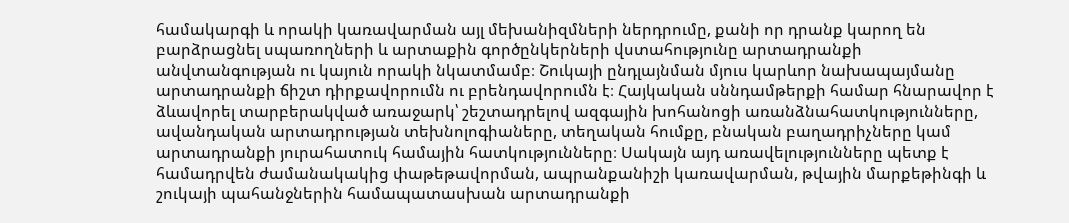համակարգի և որակի կառավարման այլ մեխանիզմների ներդրումը, քանի որ դրանք կարող են բարձրացնել սպառողների և արտաքին գործընկերների վստահությունը արտադրանքի անվտանգության ու կայուն որակի նկատմամբ։ Շուկայի ընդլայնման մյուս կարևոր նախապայմանը արտադրանքի ճիշտ դիրքավորումն ու բրենդավորումն է։ Հայկական սննդամթերքի համար հնարավոր է ձևավորել տարբերակված առաջարկ՝ շեշտադրելով ազգային խոհանոցի առանձնահատկությունները, ավանդական արտադրության տեխնոլոգիաները, տեղական հումքը, բնական բաղադրիչները կամ արտադրանքի յուրահատուկ համային հատկությունները։ Սակայն այդ առավելությունները պետք է համադրվեն ժամանակակից փաթեթավորման, ապրանքանիշի կառավարման, թվային մարքեթինգի և շուկայի պահանջներին համապատասխան արտադրանքի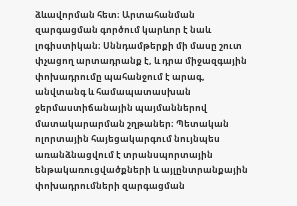ձևավորման հետ։ Արտահանման զարգացման գործում կարևոր է նաև լոգիստիկան։ Սննդամթերքի մի մասը շուտ փչացող արտադրանք է, և դրա միջազգային փոխադրումը պահանջում է արագ, անվտանգ և համապատասխան ջերմաստիճանային պայմաններով մատակարարման շղթաներ։ Պետական ոլորտային հայեցակարգում նույնպես առանձնացվում է տրանսպորտային ենթակառուցվածքների և այլընտրանքային փոխադրումների զարգացման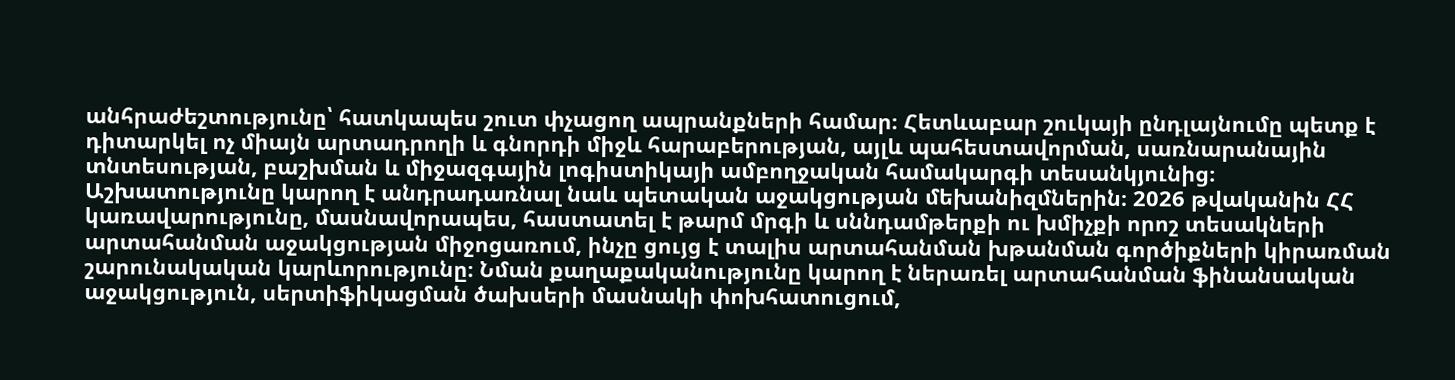անհրաժեշտությունը՝ հատկապես շուտ փչացող ապրանքների համար։ Հետևաբար շուկայի ընդլայնումը պետք է դիտարկել ոչ միայն արտադրողի և գնորդի միջև հարաբերության, այլև պահեստավորման, սառնարանային տնտեսության, բաշխման և միջազգային լոգիստիկայի ամբողջական համակարգի տեսանկյունից։ Աշխատությունը կարող է անդրադառնալ նաև պետական աջակցության մեխանիզմներին։ 2026 թվականին ՀՀ կառավարությունը, մասնավորապես, հաստատել է թարմ մրգի և սննդամթերքի ու խմիչքի որոշ տեսակների արտահանման աջակցության միջոցառում, ինչը ցույց է տալիս արտահանման խթանման գործիքների կիրառման շարունակական կարևորությունը։ Նման քաղաքականությունը կարող է ներառել արտահանման ֆինանսական աջակցություն, սերտիֆիկացման ծախսերի մասնակի փոխհատուցում,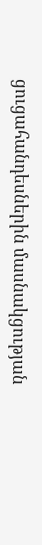ցուցահանդեսներին մասնակցության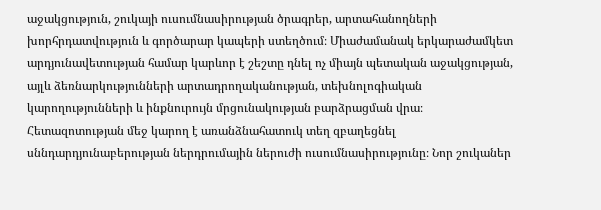աջակցություն, շուկայի ուսումնասիրության ծրագրեր, արտահանողների խորհրդատվություն և գործարար կապերի ստեղծում։ Միաժամանակ երկարաժամկետ արդյունավետության համար կարևոր է շեշտը դնել ոչ միայն պետական աջակցության, այլև ձեռնարկությունների արտադրողականության, տեխնոլոգիական կարողությունների և ինքնուրույն մրցունակության բարձրացման վրա։ Հետազոտության մեջ կարող է առանձնահատուկ տեղ զբաղեցնել սննդարդյունաբերության ներդրումային ներուժի ուսումնասիրությունը։ Նոր շուկաներ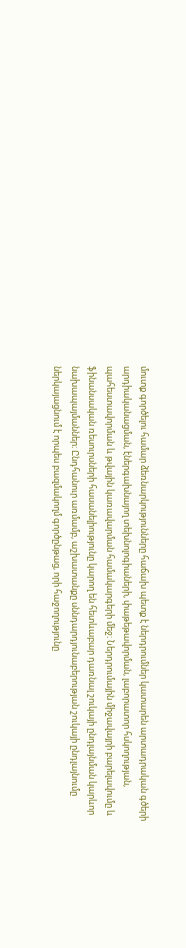մուտք գործելու համար ձեռնարկությունները հաճախ պետք է ներդրումներ կատարեն արտադրական գծերի արդիականացման, էներգախնայող տեխնոլոգիաների, փաթեթավորման, լաբորատոր հսկողության, պահեստավորման և թվային կառավարման համակարգերի մեջ։ Ներդրումային միջավայրի բարելավումը և ֆինանսական ռեսուրսների հասանելիությունը կարող են հետևաբար դառնալ շուկայի ընդլայնման կարևոր նախապայմաններ։ Ընդհանուր առմամբ, աշխատանքը սննդարդյունաբերության շուկայի ընդլայնումը ներկայացնում է որպես բազմակողմ գործընթաց, որի հաջողությունը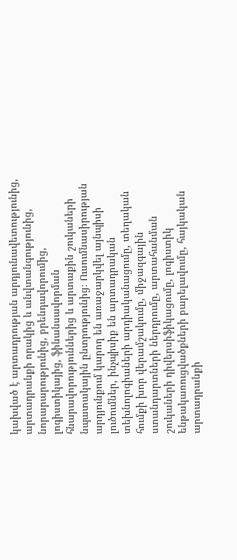կախված է արտադրության արդյունավետությունից, արտադրանքի որակից և անվտանգությունից, նորարարությունից, բրենդավորումից, լոգիստիկայից, ֆինանսավորման հնարավորություններից և արտաքին շուկաների նպատակային ընտրությունից։ Ուսումնասիրության արդյունքում կարող են առաջարկվել այնպիսի լուծումներ, ինչպիսիք են արտադրական տեխնոլոգիաների արդիականացումը, տեղական հումքի խոր վերամշակումը, միջազգային ստանդարտների ներդրումը, արտահանման շուկաների դիվերսիֆիկացումը, լոգիստիկ ենթակառուցվածքների բարելավումը, հայկական արտադրանքի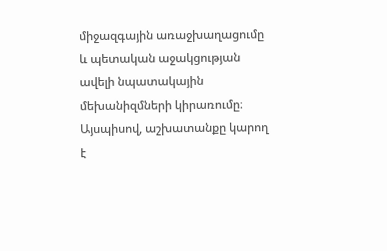միջազգային առաջխաղացումը և պետական աջակցության ավելի նպատակային մեխանիզմների կիրառումը։ Այսպիսով, աշխատանքը կարող է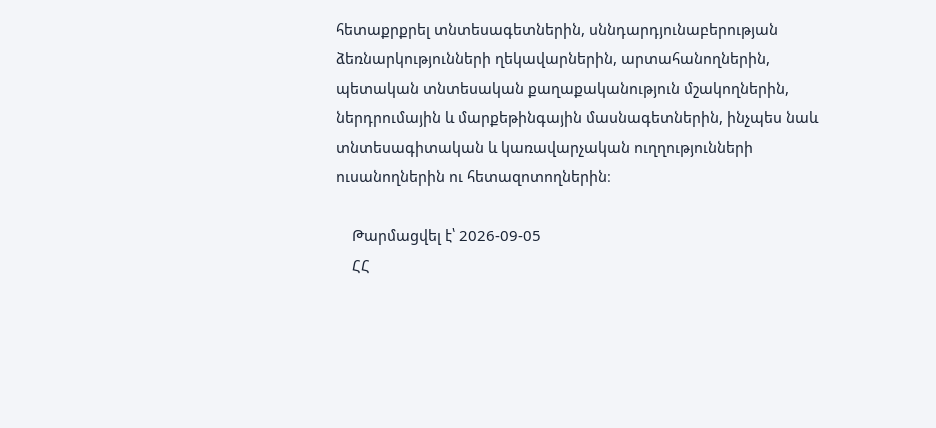հետաքրքրել տնտեսագետներին, սննդարդյունաբերության ձեռնարկությունների ղեկավարներին, արտահանողներին, պետական տնտեսական քաղաքականություն մշակողներին, ներդրումային և մարքեթինգային մասնագետներին, ինչպես նաև տնտեսագիտական և կառավարչական ուղղությունների ուսանողներին ու հետազոտողներին։

    Թարմացվել է՝ 2026-09-05
    ՀՀ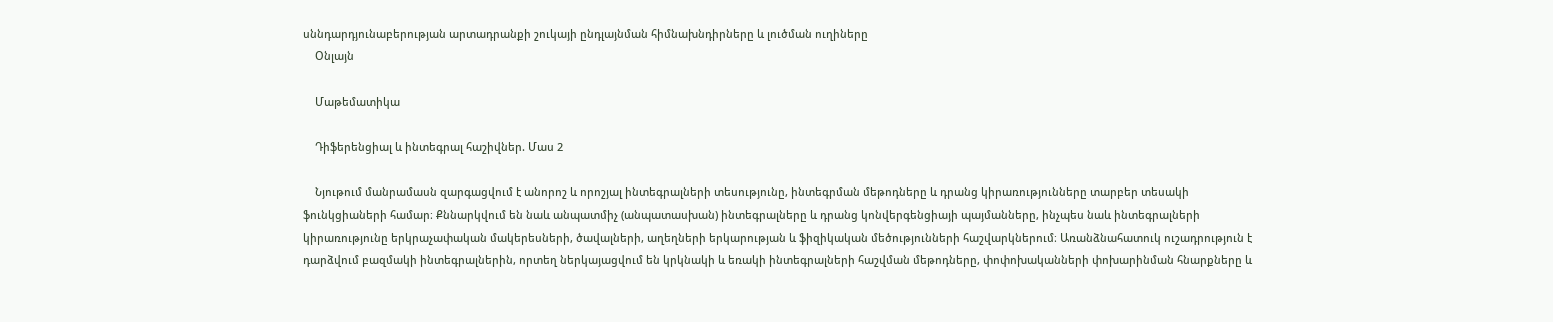սննդարդյունաբերության արտադրանքի շուկայի ընդլայնման հիմնախնդիրները և լուծման ուղիները
    Օնլայն

    Մաթեմատիկա

    Դիֆերենցիալ և ինտեգրալ հաշիվներ. Մաս 2

    Նյութում մանրամասն զարգացվում է անորոշ և որոշյալ ինտեգրալների տեսությունը, ինտեգրման մեթոդները և դրանց կիրառությունները տարբեր տեսակի ֆունկցիաների համար։ Քննարկվում են նաև անպատմիչ (անպատասխան) ինտեգրալները և դրանց կոնվերգենցիայի պայմանները, ինչպես նաև ինտեգրալների կիրառությունը երկրաչափական մակերեսների, ծավալների, աղեղների երկարության և ֆիզիկական մեծությունների հաշվարկներում։ Առանձնահատուկ ուշադրություն է դարձվում բազմակի ինտեգրալներին, որտեղ ներկայացվում են կրկնակի և եռակի ինտեգրալների հաշվման մեթոդները, փոփոխականների փոխարինման հնարքները և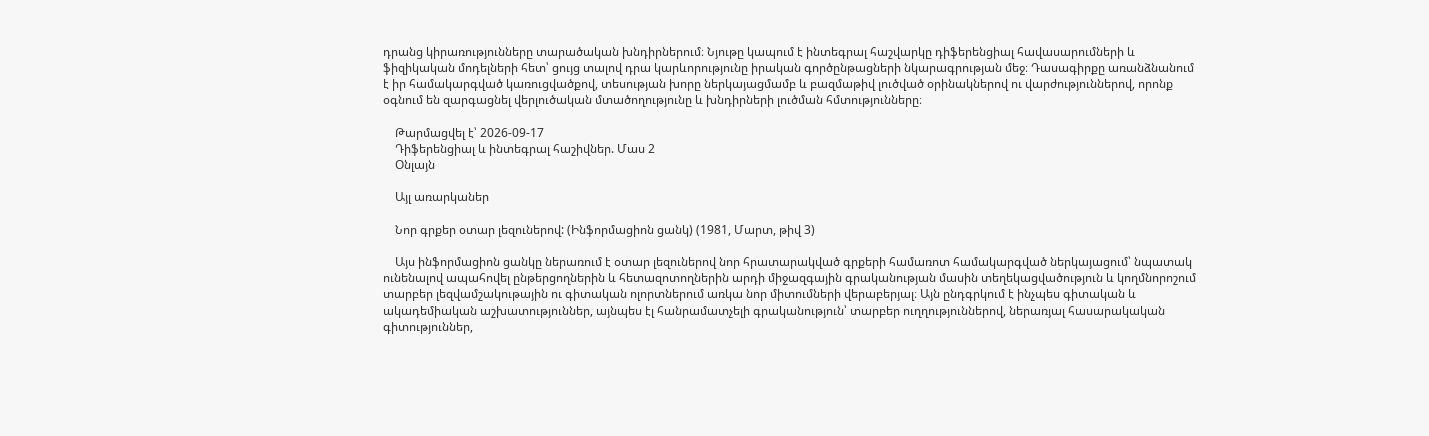դրանց կիրառությունները տարածական խնդիրներում։ Նյութը կապում է ինտեգրալ հաշվարկը դիֆերենցիալ հավասարումների և ֆիզիկական մոդելների հետ՝ ցույց տալով դրա կարևորությունը իրական գործընթացների նկարագրության մեջ։ Դասագիրքը առանձնանում է իր համակարգված կառուցվածքով, տեսության խորը ներկայացմամբ և բազմաթիվ լուծված օրինակներով ու վարժություններով, որոնք օգնում են զարգացնել վերլուծական մտածողությունը և խնդիրների լուծման հմտությունները։

    Թարմացվել է՝ 2026-09-17
    Դիֆերենցիալ և ինտեգրալ հաշիվներ. Մաս 2
    Օնլայն

    Այլ առարկաներ

    Նոր գրքեր օտար լեզուներով: (Ինֆորմացիոն ցանկ) (1981, Մարտ, թիվ 3)

    Այս ինֆորմացիոն ցանկը ներառում է օտար լեզուներով նոր հրատարակված գրքերի համառոտ համակարգված ներկայացում՝ նպատակ ունենալով ապահովել ընթերցողներին և հետազոտողներին արդի միջազգային գրականության մասին տեղեկացվածություն և կողմնորոշում տարբեր լեզվամշակութային ու գիտական ոլորտներում առկա նոր միտումների վերաբերյալ։ Այն ընդգրկում է ինչպես գիտական և ակադեմիական աշխատություններ, այնպես էլ հանրամատչելի գրականություն՝ տարբեր ուղղություններով, ներառյալ հասարակական գիտություններ,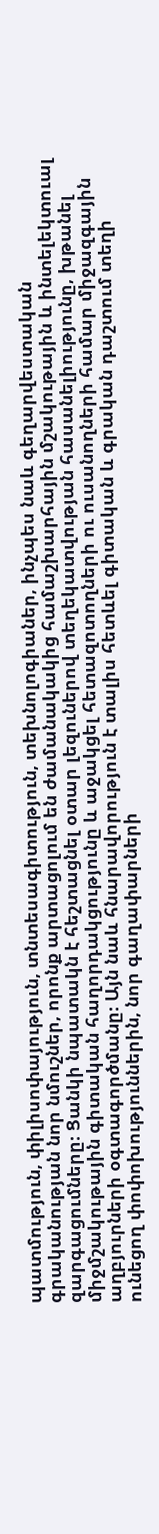պատմություն, փիլիսոփայություն, տնտեսագիտություն, տեխնոլոգիաներ, ինչպես նաև գեղարվեստական գրականության նոր նմուշներ, որոնք արտացոլում են ժամանակակից համաշխարհային մշակութային և ինտելեկտուալ զարգացումները։ Ցանկի նպատակն է հեշտացնել օտար լեզուներով տեղեկատվության հասանելիությունը, խթանել միջմշակութային գիտական հաղորդակցությունը և աջակցել հետազոտողների ու ուսանողների համար միջազգային աղբյուրների օգտագործմանը։ Այն նաև հնարավորություն է տալիս հետևել գիտական և գրական դաշտում տեղի ունեցող փոփոխություններին, նոր գաղափարների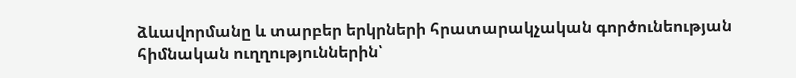ձևավորմանը և տարբեր երկրների հրատարակչական գործունեության հիմնական ուղղություններին՝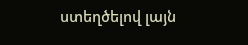ստեղծելով լայն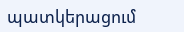պատկերացում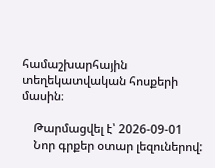համաշխարհային տեղեկատվական հոսքերի մասին։

    Թարմացվել է՝ 2026-09-01
    Նոր գրքեր օտար լեզուներով: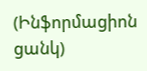(Ինֆորմացիոն ցանկ)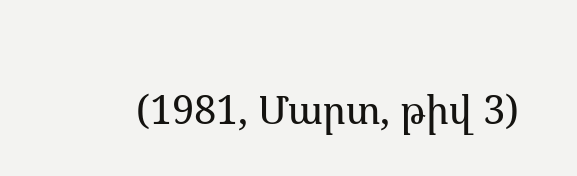(1981, Մարտ, թիվ 3)